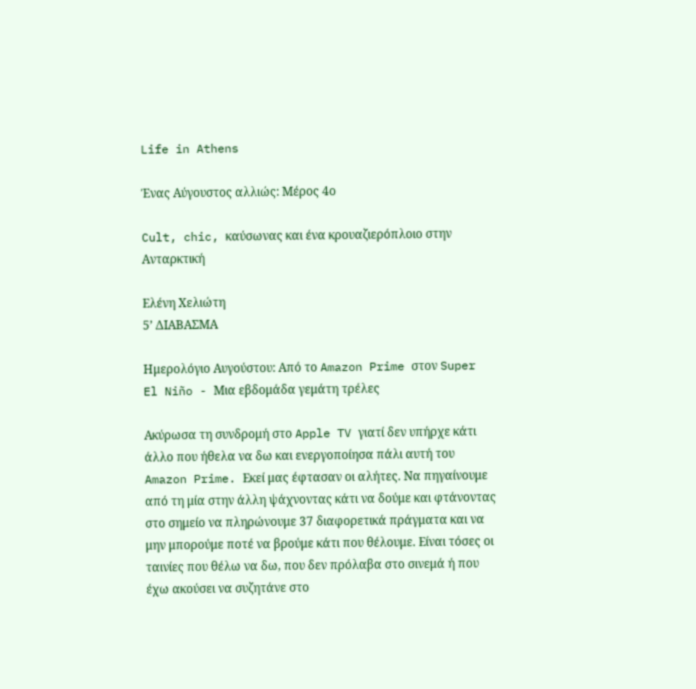Life in Athens

Ένας Αύγουστος αλλιώς: Μέρος 4ο

Cult, chic, καύσωνας και ένα κρουαζιερόπλοιο στην Ανταρκτική

Ελένη Χελιώτη
5’ ΔΙΑΒΑΣΜΑ

Ημερολόγιο Αυγούστου: Από το Amazon Prime στον Super El Niño - Μια εβδομάδα γεμάτη τρέλες

Ακύρωσα τη συνδρομή στο Apple TV γιατί δεν υπήρχε κάτι άλλο που ήθελα να δω και ενεργοποίησα πάλι αυτή του Amazon Prime. Εκεί μας έφτασαν οι αλήτες. Να πηγαίνουμε από τη μία στην άλλη ψάχνοντας κάτι να δούμε και φτάνοντας στο σημείο να πληρώνουμε 37 διαφορετικά πράγματα και να μην μπορούμε ποτέ να βρούμε κάτι που θέλουμε. Είναι τόσες οι ταινίες που θέλω να δω, που δεν πρόλαβα στο σινεμά ή που έχω ακούσει να συζητάνε στο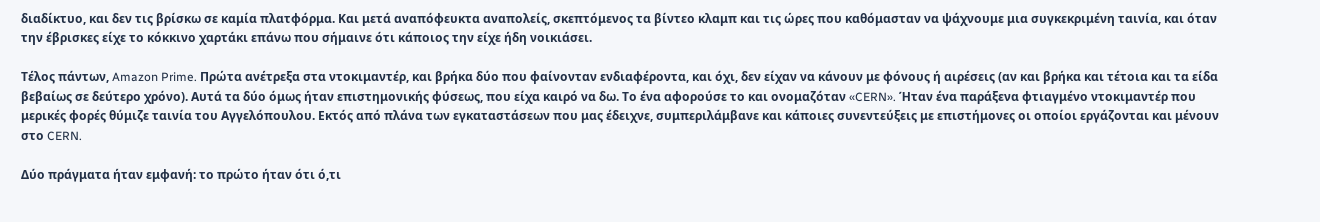διαδίκτυο, και δεν τις βρίσκω σε καμία πλατφόρμα. Και μετά αναπόφευκτα αναπολείς, σκεπτόμενος τα βίντεο κλαμπ και τις ώρες που καθόμασταν να ψάχνουμε μια συγκεκριμένη ταινία, και όταν την έβρισκες είχε το κόκκινο χαρτάκι επάνω που σήμαινε ότι κάποιος την είχε ήδη νοικιάσει.

Τέλος πάντων, Amazon Prime. Πρώτα ανέτρεξα στα ντοκιμαντέρ, και βρήκα δύο που φαίνονταν ενδιαφέροντα, και όχι, δεν είχαν να κάνουν με φόνους ή αιρέσεις (αν και βρήκα και τέτοια και τα είδα βεβαίως σε δεύτερο χρόνο). Αυτά τα δύο όμως ήταν επιστημονικής φύσεως, που είχα καιρό να δω. Το ένα αφορούσε το και ονομαζόταν «CERN». Ήταν ένα παράξενα φτιαγμένο ντοκιμαντέρ που μερικές φορές θύμιζε ταινία του Αγγελόπουλου. Εκτός από πλάνα των εγκαταστάσεων που μας έδειχνε, συμπεριλάμβανε και κάποιες συνεντεύξεις με επιστήμονες οι οποίοι εργάζονται και μένουν στο CERN.

Δύο πράγματα ήταν εμφανή: το πρώτο ήταν ότι ό,τι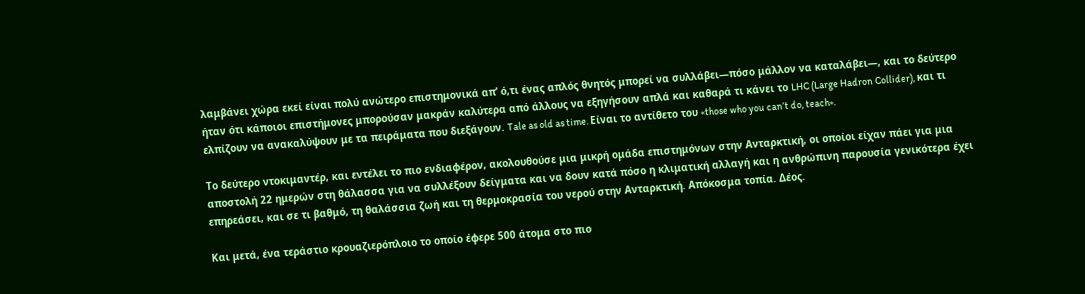λαμβάνει χώρα εκεί είναι πολύ ανώτερο επιστημονικά απ’ ό,τι ένας απλός θνητός μπορεί να συλλάβει―πόσο μάλλον να καταλάβει―, και το δεύτερο ήταν ότι κάποιοι επιστήμονες μπορούσαν μακράν καλύτερα από άλλους να εξηγήσουν απλά και καθαρά τι κάνει το LHC (Large Hadron Collider), και τι ελπίζουν να ανακαλύψουν με τα πειράματα που διεξάγουν. Tale as old as time. Είναι το αντίθετο του «those who you can’t do, teach».

Το δεύτερο ντοκιμαντέρ, και εντέλει το πιο ενδιαφέρον, ακολουθούσε μια μικρή ομάδα επιστημόνων στην Ανταρκτική, οι οποίοι είχαν πάει για μια αποστολή 22 ημερών στη θάλασσα για να συλλέξουν δείγματα και να δουν κατά πόσο η κλιματική αλλαγή και η ανθρώπινη παρουσία γενικότερα έχει επηρεάσει, και σε τι βαθμό, τη θαλάσσια ζωή και τη θερμοκρασία του νερού στην Ανταρκτική. Απόκοσμα τοπία. Δέος.

Και μετά, ένα τεράστιο κρουαζιερόπλοιο το οποίο έφερε 500 άτομα στο πιο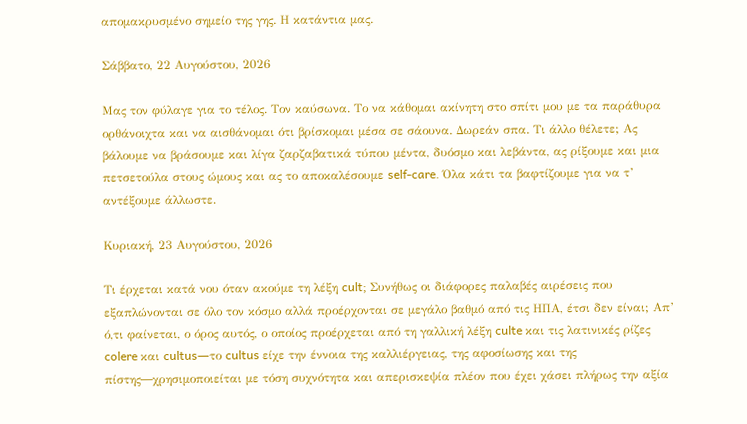απομακρυσμένο σημείο της γης. Η κατάντια μας.

Σάββατο, 22 Αυγούστου, 2026

Μας τον φύλαγε για το τέλος. Τον καύσωνα. Το να κάθομαι ακίνητη στο σπίτι μου με τα παράθυρα ορθάνοιχτα και να αισθάνομαι ότι βρίσκομαι μέσα σε σάουνα. Δωρεάν σπα. Τι άλλο θέλετε; Ας βάλουμε να βράσουμε και λίγα ζαρζαβατικά τύπου μέντα, δυόσμο και λεβάντα, ας ρίξουμε και μια πετσετούλα στους ώμους και ας το αποκαλέσουμε self-care. Όλα κάτι τα βαφτίζουμε για να τ’ αντέξουμε άλλωστε.

Κυριακή, 23 Αυγούστου, 2026

Τι έρχεται κατά νου όταν ακούμε τη λέξη cult; Συνήθως οι διάφορες παλαβές αιρέσεις που εξαπλώνονται σε όλο τον κόσμο αλλά προέρχονται σε μεγάλο βαθμό από τις ΗΠΑ, έτσι δεν είναι; Απ’ ό,τι φαίνεται, ο όρος αυτός, ο οποίος προέρχεται από τη γαλλική λέξη culte και τις λατινικές ρίζες colere και cultus―το cultus είχε την έννοια της καλλιέργειας, της αφοσίωσης και της πίστης―χρησιμοποιείται με τόση συχνότητα και απερισκεψία πλέον που έχει χάσει πλήρως την αξία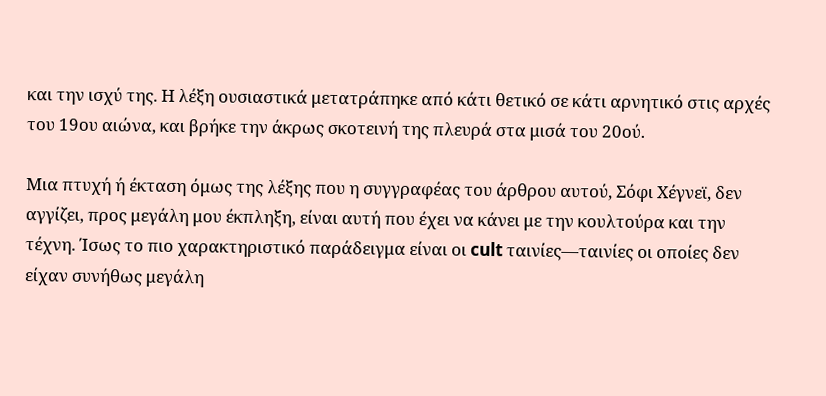και την ισχύ της. Η λέξη ουσιαστικά μετατράπηκε από κάτι θετικό σε κάτι αρνητικό στις αρχές του 19ου αιώνα, και βρήκε την άκρως σκοτεινή της πλευρά στα μισά του 20ού.

Μια πτυχή ή έκταση όμως της λέξης που η συγγραφέας του άρθρου αυτού, Σόφι Χέγνεϊ, δεν αγγίζει, προς μεγάλη μου έκπληξη, είναι αυτή που έχει να κάνει με την κουλτούρα και την τέχνη. Ίσως το πιο χαρακτηριστικό παράδειγμα είναι οι cult ταινίες―ταινίες οι οποίες δεν είχαν συνήθως μεγάλη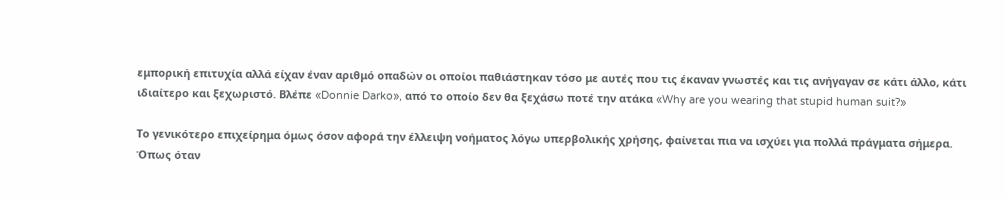εμπορική επιτυχία αλλά είχαν έναν αριθμό οπαδών οι οποίοι παθιάστηκαν τόσο με αυτές που τις έκαναν γνωστές και τις ανήγαγαν σε κάτι άλλο, κάτι ιδιαίτερο και ξεχωριστό. Βλέπε «Donnie Darko», από το οποίο δεν θα ξεχάσω ποτέ την ατάκα «Why are you wearing that stupid human suit?»

Το γενικότερο επιχείρημα όμως όσον αφορά την έλλειψη νοήματος λόγω υπερβολικής χρήσης, φαίνεται πια να ισχύει για πολλά πράγματα σήμερα. Όπως όταν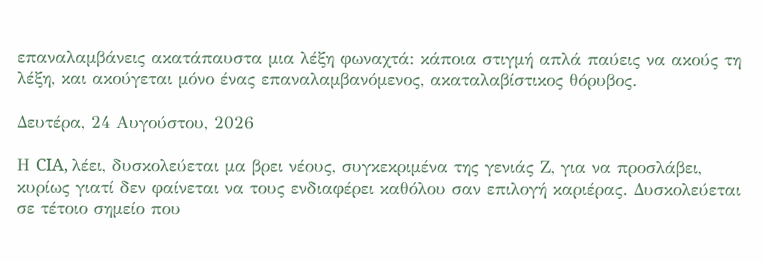επαναλαμβάνεις ακατάπαυστα μια λέξη φωναχτά: κάποια στιγμή απλά παύεις να ακούς τη λέξη, και ακούγεται μόνο ένας επαναλαμβανόμενος, ακαταλαβίστικος θόρυβος.

Δευτέρα, 24 Αυγούστου, 2026

Η CIA, λέει, δυσκολεύεται μα βρει νέους, συγκεκριμένα της γενιάς Ζ, για να προσλάβει, κυρίως γιατί δεν φαίνεται να τους ενδιαφέρει καθόλου σαν επιλογή καριέρας. Δυσκολεύεται σε τέτοιο σημείο που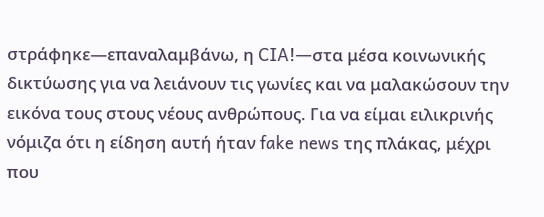στράφηκε―επαναλαμβάνω, η CIA!―στα μέσα κοινωνικής δικτύωσης για να λειάνουν τις γωνίες και να μαλακώσουν την εικόνα τους στους νέους ανθρώπους. Για να είμαι ειλικρινής νόμιζα ότι η είδηση αυτή ήταν fake news της πλάκας, μέχρι που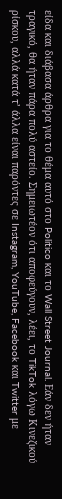είδα και διάβασα άρθρα για το θέμα αυτό στο Politico και το Wall Street Journal. Εάν δεν ήταν τραγικό, θα ήταν πάρα πολύ αστείο. Σημειωτέον ότι αποφεύγουν, λέει, το TikTok λόγω Κινεζικού ρίσκου, αλλά κατά τ’ άλλα είναι παρόντες σε Instagram, YouTube, Facebook και Twitter με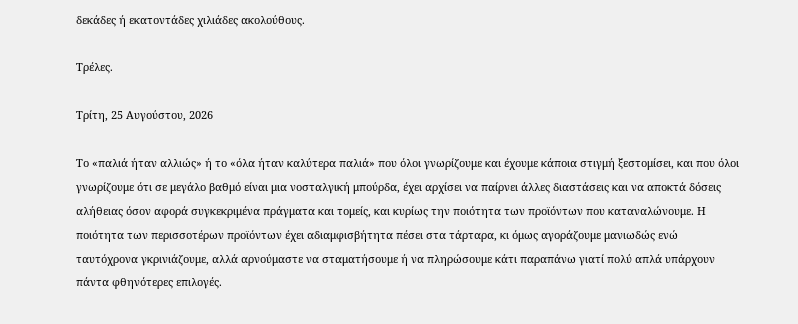δεκάδες ή εκατοντάδες χιλιάδες ακολούθους.

Τρέλες.

Τρίτη, 25 Αυγούστου, 2026

Το «παλιά ήταν αλλιώς» ή το «όλα ήταν καλύτερα παλιά» που όλοι γνωρίζουμε και έχουμε κάποια στιγμή ξεστομίσει, και που όλοι γνωρίζουμε ότι σε μεγάλο βαθμό είναι μια νοσταλγική μπούρδα, έχει αρχίσει να παίρνει άλλες διαστάσεις και να αποκτά δόσεις αλήθειας όσον αφορά συγκεκριμένα πράγματα και τομείς, και κυρίως την ποιότητα των προϊόντων που καταναλώνουμε. Η ποιότητα των περισσοτέρων προϊόντων έχει αδιαμφισβήτητα πέσει στα τάρταρα, κι όμως αγοράζουμε μανιωδώς ενώ ταυτόχρονα γκρινιάζουμε, αλλά αρνούμαστε να σταματήσουμε ή να πληρώσουμε κάτι παραπάνω γιατί πολύ απλά υπάρχουν πάντα φθηνότερες επιλογές.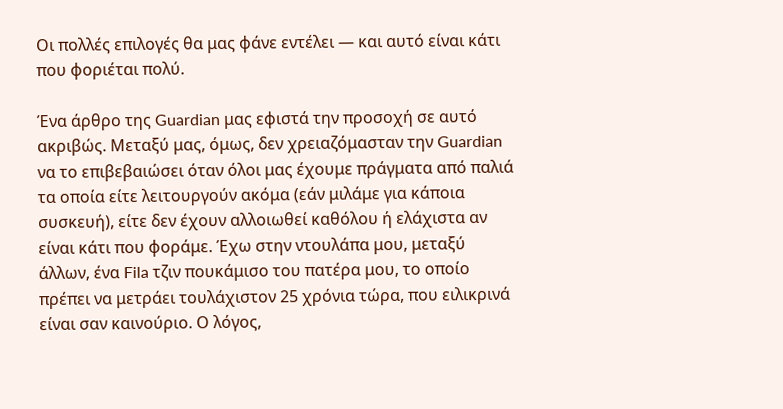Οι πολλές επιλογές θα μας φάνε εντέλει ― και αυτό είναι κάτι που φοριέται πολύ.

Ένα άρθρο της Guardian μας εφιστά την προσοχή σε αυτό ακριβώς. Μεταξύ μας, όμως, δεν χρειαζόμασταν την Guardian να το επιβεβαιώσει όταν όλοι μας έχουμε πράγματα από παλιά τα οποία είτε λειτουργούν ακόμα (εάν μιλάμε για κάποια συσκευή), είτε δεν έχουν αλλοιωθεί καθόλου ή ελάχιστα αν είναι κάτι που φοράμε. Έχω στην ντουλάπα μου, μεταξύ άλλων, ένα Fila τζιν πουκάμισο του πατέρα μου, το οποίο πρέπει να μετράει τουλάχιστον 25 χρόνια τώρα, που ειλικρινά είναι σαν καινούριο. Ο λόγος,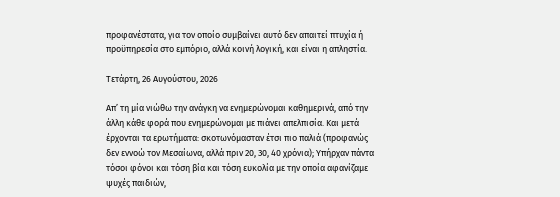προφανέστατα, για τον οποίο συμβαίνει αυτό δεν απαιτεί πτυχία ή προϋπηρεσία στο εμπόριο, αλλά κοινή λογική, και είναι η απληστία.

Τετάρτη, 26 Αυγούστου, 2026

Απ’ τη μία νιώθω την ανάγκη να ενημερώνομαι καθημερινά, από την άλλη κάθε φορά που ενημερώνομαι με πιάνει απελπισία. Και μετά έρχονται τα ερωτήματα: σκοτωνόμασταν έτσι πιο παλιά (προφανώς δεν εννοώ τον Μεσαίωνα, αλλά πριν 20, 30, 40 χρόνια); Υπήρχαν πάντα τόσοι φόνοι και τόση βία και τόση ευκολία με την οποία αφανίζαμε ψυχές παιδιών,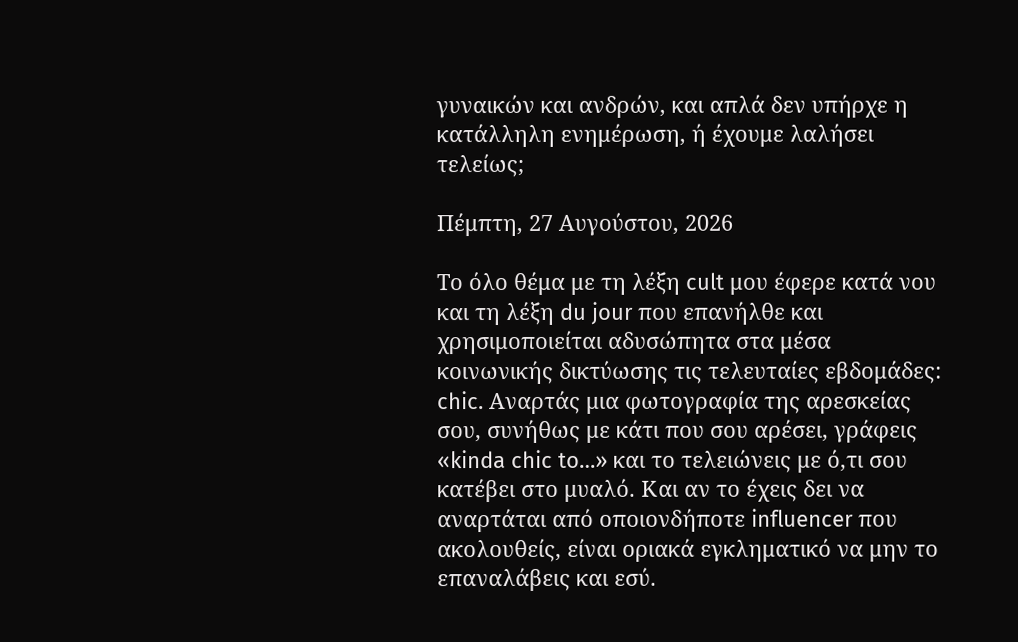γυναικών και ανδρών, και απλά δεν υπήρχε η κατάλληλη ενημέρωση, ή έχουμε λαλήσει τελείως;

Πέμπτη, 27 Αυγούστου, 2026

Το όλο θέμα με τη λέξη cult μου έφερε κατά νου και τη λέξη du jour που επανήλθε και χρησιμοποιείται αδυσώπητα στα μέσα κοινωνικής δικτύωσης τις τελευταίες εβδομάδες: chic. Αναρτάς μια φωτογραφία της αρεσκείας σου, συνήθως με κάτι που σου αρέσει, γράφεις «kinda chic to…» και το τελειώνεις με ό,τι σου κατέβει στο μυαλό. Και αν το έχεις δει να αναρτάται από οποιονδήποτε influencer που ακολουθείς, είναι οριακά εγκληματικό να μην το επαναλάβεις και εσύ.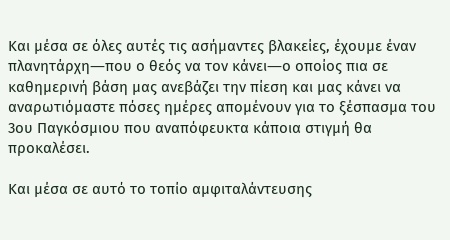Και μέσα σε όλες αυτές τις ασήμαντες βλακείες, έχουμε έναν πλανητάρχη―που ο θεός να τον κάνει―ο οποίος πια σε καθημερινή βάση μας ανεβάζει την πίεση και μας κάνει να αναρωτιόμαστε πόσες ημέρες απομένουν για το ξέσπασμα του 3ου Παγκόσμιου που αναπόφευκτα κάποια στιγμή θα προκαλέσει.

Και μέσα σε αυτό το τοπίο αμφιταλάντευσης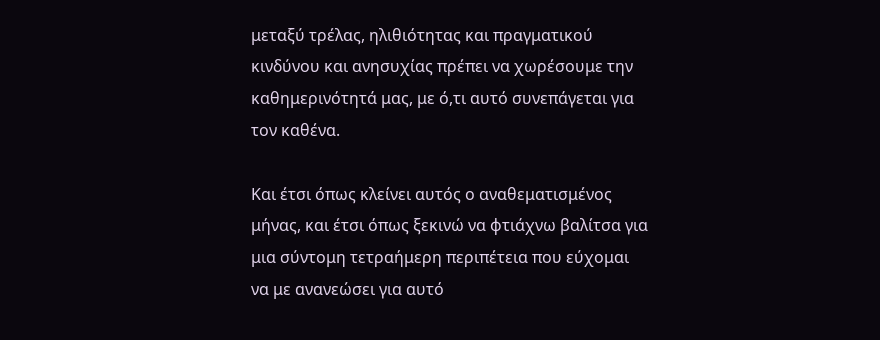μεταξύ τρέλας, ηλιθιότητας και πραγματικού κινδύνου και ανησυχίας πρέπει να χωρέσουμε την καθημερινότητά μας, με ό,τι αυτό συνεπάγεται για τον καθένα.

Και έτσι όπως κλείνει αυτός ο αναθεματισμένος μήνας, και έτσι όπως ξεκινώ να φτιάχνω βαλίτσα για μια σύντομη τετραήμερη περιπέτεια που εύχομαι να με ανανεώσει για αυτό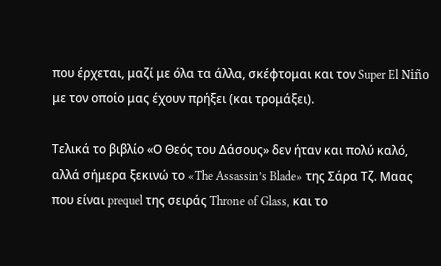που έρχεται, μαζί με όλα τα άλλα, σκέφτομαι και τον Super El Niño με τον οποίο μας έχουν πρήξει (και τρομάξει).

Τελικά το βιβλίο «Ο Θεός του Δάσους» δεν ήταν και πολύ καλό, αλλά σήμερα ξεκινώ το «The Assassin’s Blade» της Σάρα Τζ. Μαας που είναι prequel της σειράς Throne of Glass, και το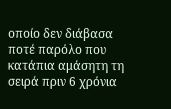οποίο δεν διάβασα ποτέ παρόλο που κατάπια αμάσητη τη σειρά πριν 6 χρόνια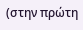(στην πρώτη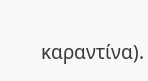καραντίνα).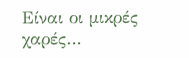Είναι οι μικρές χαρές…